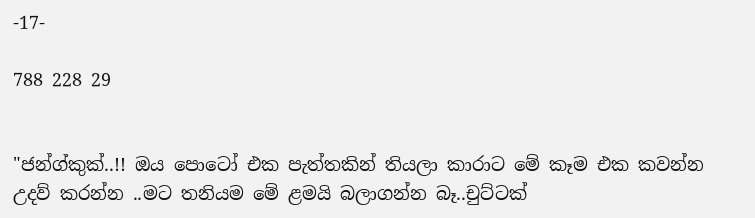-17-

788 228 29


"ජන්ග්කුක්..!! ඔය පොටෝ එක පැත්තකින් තියලා කාරාට මේ කෑම එක කවන්න උදව් කරන්න ..මට තනියම මේ ළමයි බලාගන්න බෑ..චුට්ටක්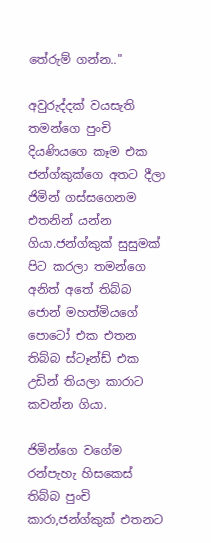තේරුම් ගන්න.."

අවුරුද්දක් වයසැති තමන්ගෙ පුංචි දියණියගෙ කෑම එක ජන්ග්කුක්ගෙ අතට දීලා ජිමින් ගස්සගෙනම එතනින් යන්න ගියා.ජන්ග්කුක් සුසුමක් පිට කරලා තමන්ගෙ අනිත් අතේ තිබ්බ ජොන් මහත්මියගේ පොටෝ එක එතන තිබ්බ ස්ටෑන්ඩ් එක උඩින් තියලා කාරාට කවන්න ගියා.

ජිමින්ගෙ වගේම රන්පැහැ හිසකෙස් තිබ්බ පුංචි කාරා,ජන්ග්කුක් එතනට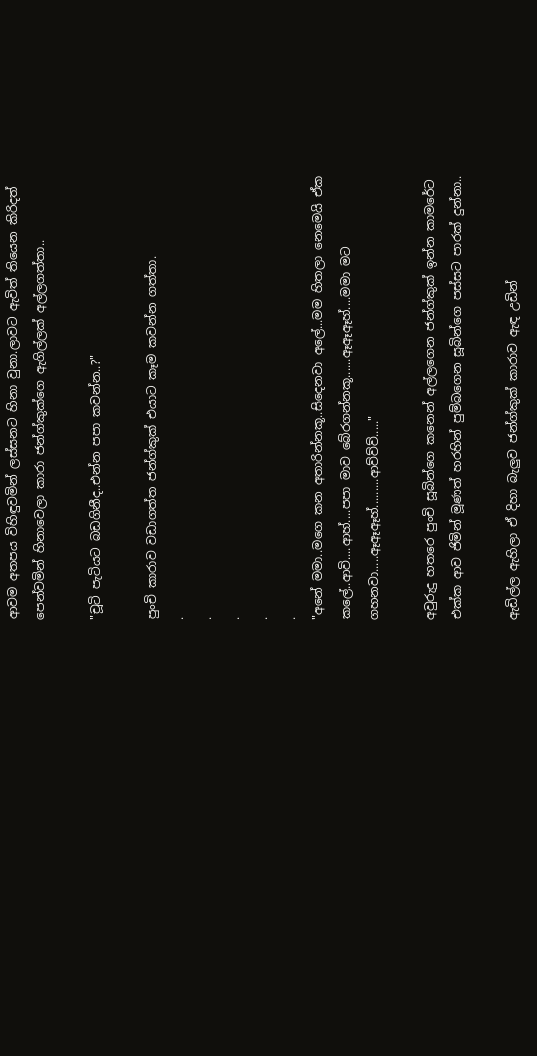ආවම අතපය විහිඳුවමින් ලස්සනට හිනා වුනා.ලාවට ඇවිත් තියෙන කිරිදත් පෙන්වමින් හිනාවෙලා කාරා ජන්ග්කුක්ගෙ ඇගිල්ලක් අල්ලගත්තා..

"චූටි පැටියට බඩගිනීද..එන්න පපා කවන්න..?"

පුංචි කාරාව වඩාගත්ත ජන්ග්කුක් එයාට කෑම කවන්න ගත්තා.
.
.
.
.
.
"අනේ මමා..මගෙ කන අතාරින්නකූ..සිදෙනවා අලේ...මම හිතලා නෙමෙයි ඒක කලේ..ආවි....ආහ්....පපා මාව බේරගන්නකූ......ඈඈඈහ්....මමා මට ගහනවා.....ඈඈඈහ්.........ආව්ව්ව්....."

අවුරුදු හතරෙ පුංචි සූබින්ගෙ කනෙන් අල්ලගෙන ජන්ග්කුක් ඉන්න කාමරේට එක්ක ආව ජිමින් මූණත් හරහින් පුම්බගෙන සූබින්ගෙ පස්සට පාරක් දුන්නා..

ඇඩිල්ල ඇහිලා ඒ දිහා බැලුව ජන්ග්කුක් කාරාව ඇඳ උඩින්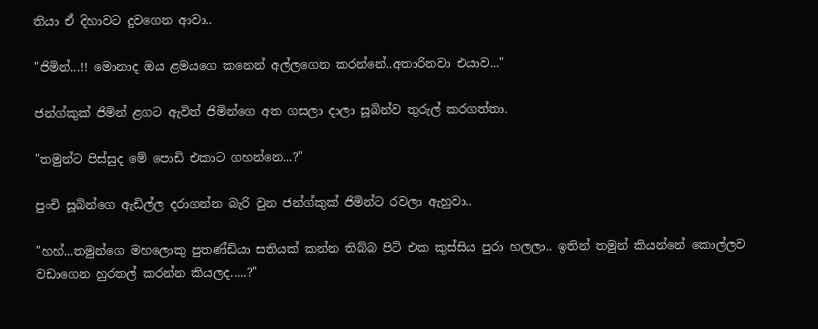තියා ඒ දිහාවට දුවගෙන ආවා..

"ජිමින්...!! මොනාද ඔය ළමයගෙ කනෙන් අල්ලගෙන කරන්නේ..අතාරිනවා එයාව..."

ජන්ග්කුක් ජිමින් ළගට ඇවිත් ජිමින්ගෙ අත ගසලා දාලා සූබින්ව තුරුල් කරගත්තා.

"තමුන්ට පිස්සුද මේ පොඩි එකාට ගහන්නෙ...?"

පුංචි සූබින්ගෙ ඇඩිල්ල දරාගන්න බැරි වුන ජන්ග්කුක් ජිමින්ට රවලා ඇහුවා..

"හහ්...තමුන්ගෙ මහලොකු පුතණ්ඩියා සතියක් කන්න තිබ්බ පිටි එක කුස්සිය පුරා හලලා.. ඉතින් තමුන් කියන්නේ කොල්ලව වඩාගෙන හුරතල් කරන්න කියලද.....?"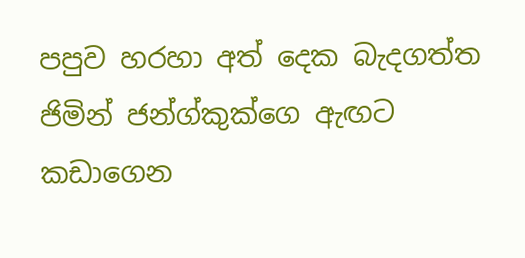පපුව හරහා අත් දෙක බැදගත්ත ජිමින් ජන්ග්කුක්ගෙ ඇඟට කඩාගෙන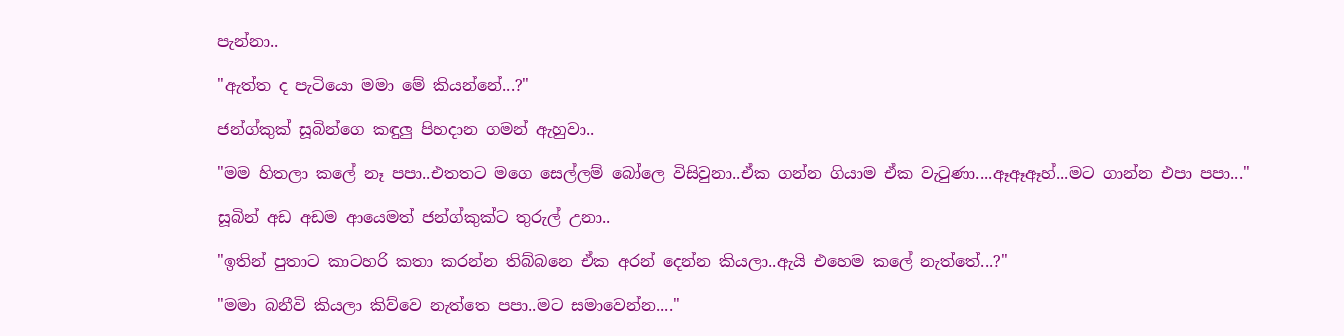පැන්නා..

"ඇත්ත ද පැටියො මමා මේ කියන්නේ...?"

ජන්ග්කුක් සූබින්ගෙ කඳුලු පිහදාන ගමන් ඇහුවා..

"මම හිතලා කලේ නෑ පපා..එතතට මගෙ සෙල්ලම් බෝලෙ විසිවුනා..ඒක ගන්න ගියාම ඒක වැටුණා....ඈඈඈහ්...මට ගාන්න එපා පපා..."

සූබින් අඩ අඩම ආයෙමත් ජන්ග්කුක්ට තුරුල් උනා..

"ඉතින් පුතාට කාටහරි කතා කරන්න තිබ්බනෙ ඒක අරන් දෙන්න කියලා..ඇයි එහෙම කලේ නැත්තේ...?"

"මමා බනීවි කියලා කිව්වෙ නැත්තෙ පපා..මට සමාවෙන්න...."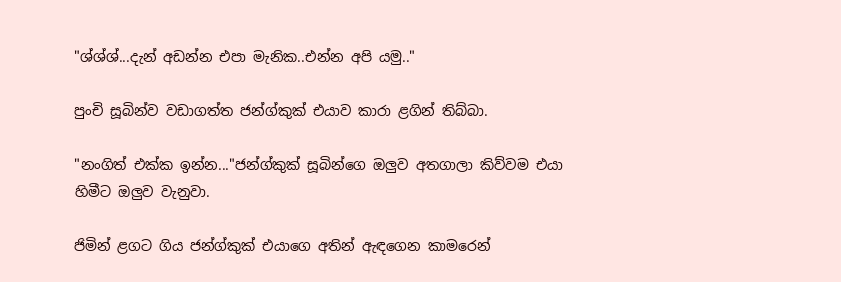"ශ්ශ්ශ්...දැන් අඩන්න එපා මැනික..එන්න අපි යමු.."

පුංචි සූබින්ව වඩාගත්ත ජන්ග්කුක් එයාව කාරා ළගින් තිබ්බා.

"නංගිත් එක්ක ඉන්න..."ජන්ග්කුක් සූබින්ගෙ ඔලුව අතගාලා කිව්වම එයා හිමීට ඔලුව වැනුවා.

ජිමින් ළගට ගිය ජන්ග්කුක් එයාගෙ අතින් ඇඳගෙන කාමරෙන්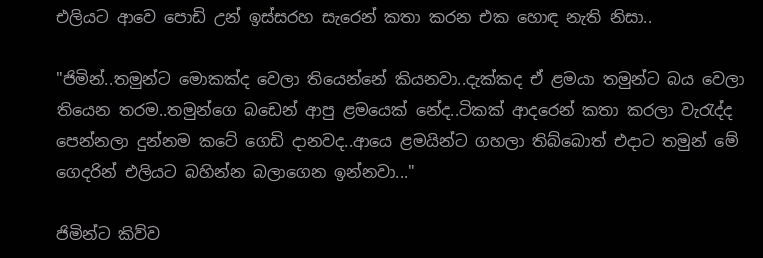එලියට ආවෙ පොඩි උන් ඉස්සරහ සැරෙන් කතා කරන එක හොඳ නැති නිසා..

"ජිමින්..තමුන්ට මොකක්ද වෙලා තියෙන්නේ කියනවා..දැක්කද ඒ ළමයා තමුන්ට බය වෙලා තියෙන තරම..තමුන්ගෙ බඩෙන් ආපු ළමයෙක් නේද..ටිකක් ආදරෙන් කතා කරලා වැරැද්ද පෙන්නලා දුන්නම කටේ ගෙඩි දානවද..ආයෙ ළමයින්ට ගහලා තිබ්බොත් එදාට තමුන් මේ ගෙදරින් එලියට බහින්න බලාගෙන ඉන්නවා..."

ජිමින්ට කිව්ව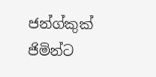ජන්ග්කුක් ජිමින්ට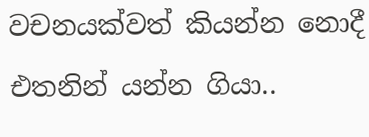වචනයක්වත් කියන්න නොදී එතනින් යන්න ගියා..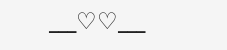___♡♡___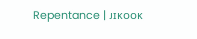Repentance | ᴊɪᴋᴏᴏᴋ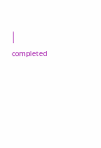| ᶜᵒᵐᵖˡᵉᵗᵉᵈ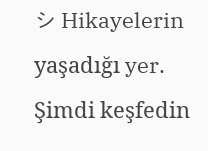シ Hikayelerin yaşadığı yer. Şimdi keşfedin